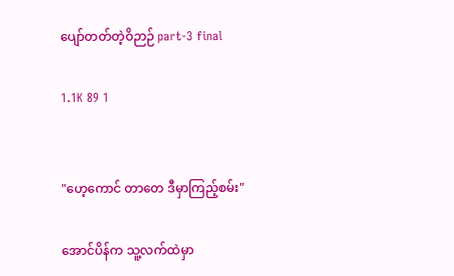ပျော်တတ်တဲ့ဝိဉာဉ် part-3 final

1.1K 89 1


"ဟေ့ကောင် တာတေ ဒီမှာကြည့်စမ်း"

အောင်ပိန်က သူ့လက်ထဲမှာ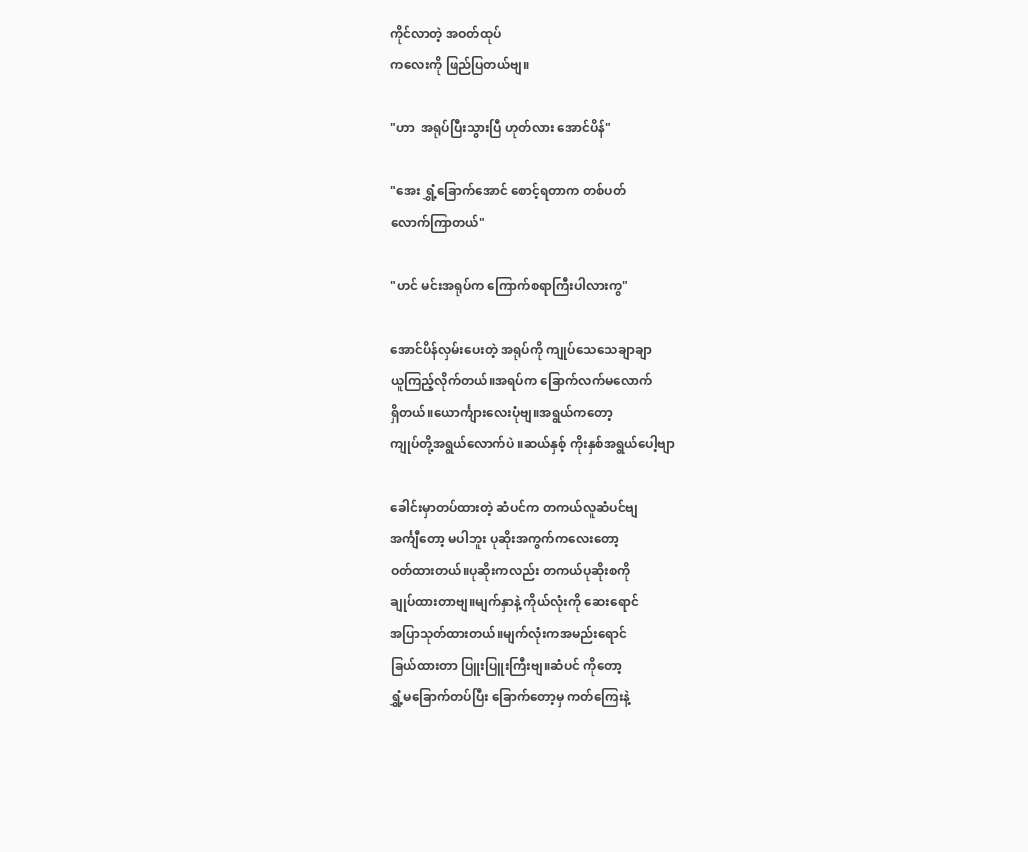ကိုင်လာတဲ့ အဝတ်ထုပ်
ကလေးကို ဖြည်ပြတယ်ဗျ။

"ဟာ  အရုပ်ပြီးသွားပြီ ဟုတ်လား အောင်ပိန်"

"အေး ရွှံ့ခြောက်အောင် စောင့်ရတာက တစ်ပတ်
လောက်ကြာတယ်"

"ဟင် မင်းအရုပ်က ကြောက်စရာကြီးပါလားကွ"

အောင်ပိန်လှမ်းပေးတဲ့ အရုပ်ကို ကျုပ်သေသေချာချာ
ယူကြည့်လိုက်တယ်။အရပ်က ခြောက်လက်မလောက်
ရှိတယ်။ယောင်္ကျားလေးပုံဗျ။အရွယ်ကတော့
ကျုပ်တို့အရွယ်လောက်ပဲ ။ဆယ်နှစ့် ကိုးနှစ်အရွယ်ပေါ့ဗျာ

ခေါင်းမှာတပ်ထားတဲ့ ဆံပင်က တကယ်လူဆံပင်ဗျ
အင်္ကျီတော့ မပါဘူး ပုဆိုးအကွက်ကလေးတော့
ဝတ်ထားတယ်။ပုဆိုးကလည်း တကယ်ပုဆိုးစကို
ချုပ်ထားတာဗျ။မျက်နှာနဲ့ ကိုယ်လုံးကို ဆေးရောင်
အပြာသုတ်ထားတယ်။မျက်လုံးကအမည်းရောင်
ခြယ်ထားတာ ပြူးပြူးကြီးဗျ။ဆံပင် ကိုတော့
ရွှံ့မခြောက်တပ်ပြီး ခြောက်တော့မှ ကတ်ကြေးနဲ့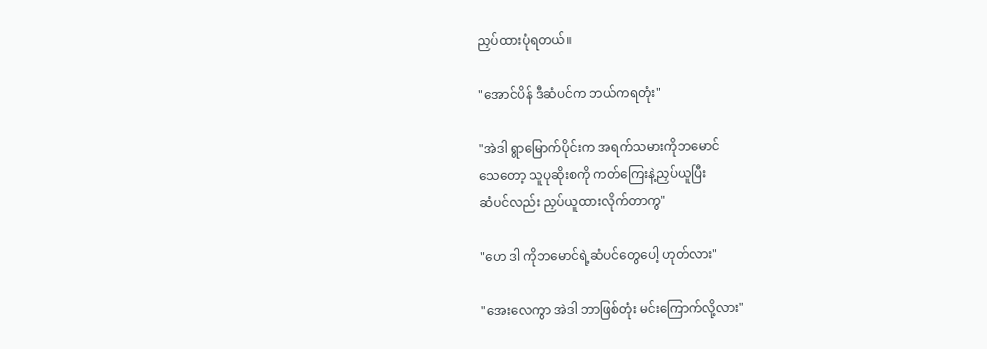ညှပ်ထားပုံရတယ်။

"အောင်ပိန် ဒီဆံပင်က ဘယ်ကရတုံး"

"အဲဒါ ရွာမြောက်ပိုင်းက အရက်သမားကိုဘမောင်
သေတော့ သူပုဆိုးစကို ကတ်ကြေးနဲ့ညှပ်ယူပြီး
ဆံပင်လည်း ညှပ်ယူထားလိုက်တာကွ"

"ဟေ ဒါ ကိုဘမောင်ရဲ့ဆံပင်တွေပေါ့ ဟုတ်လား"

"အေးလေကွာ အဲဒါ ဘာဖြစ်တုံး မင်းကြောက်လို့လား"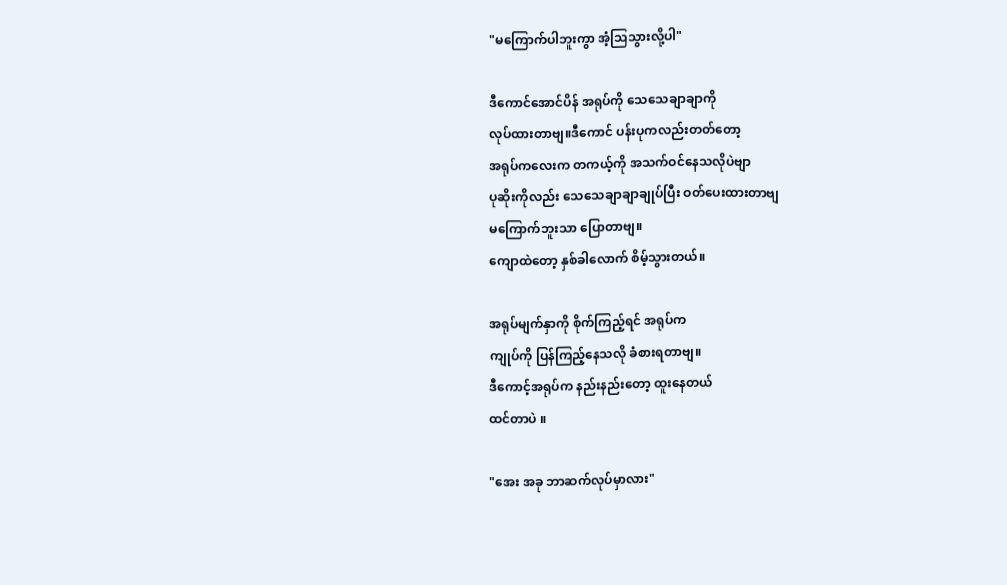"မကြောက်ပါဘူးကွာ အံ့သြသွားလို့ပါ"

ဒီကောင်အောင်ပိန် အရုပ်ကို သေသေချာချာကို
လုပ်ထားတာဗျ။ဒီကောင် ပန်းပုကလည်းတတ်တော့
အရုပ်ကလေးက တကယ့်ကို အသက်ဝင်နေသလိုပဲဗျာ
ပုဆိုးကိုလည်း သေသေချာချာချုပ်ပြီး ဝတ်ပေးထားတာဗျ
မကြောက်ဘူးသာ ပြောတာဗျ။
ကျောထဲတော့ နှစ်ခါလောက် စိမ့်သွားတယ်။

အရုပ်မျက်နှာကို စိုက်ကြည့်ရင် အရုပ်က
ကျုပ်ကို ပြန်ကြည့်နေသလို ခံစားရတာဗျ။
ဒီကောင့်အရုပ်က နည်းနည်းတော့ ထူးနေတယ်
ထင်တာပဲ ။

"အေး အခု ဘာဆက်လုပ်မှာလား"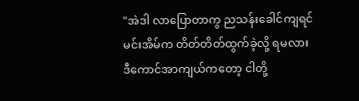"အဲဒါ လာပြောတာကွ ညသန်းခေါင်ကျရင်
မင်းအိမ်က တိတ်တိတ်ထွက်ခဲ့လို့ ရမလား
ဒီကောင်အာကျယ်ကတော့ ငါတို့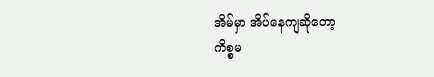အိမ်မှာ အိပ်နေကျဆိုတော့
ကိစ္စမ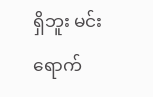ရှိဘူး မင်းရောက်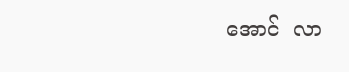အောင်  လာ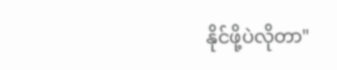နိုင်ဖို့ပဲလိုတာ"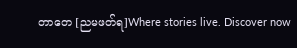တာတေ [ညမဖတ်ရ]Where stories live. Discover now